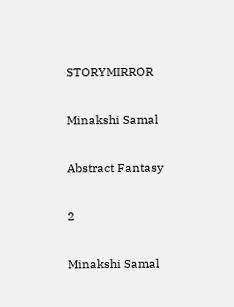STORYMIRROR

Minakshi Samal

Abstract Fantasy

2

Minakshi Samal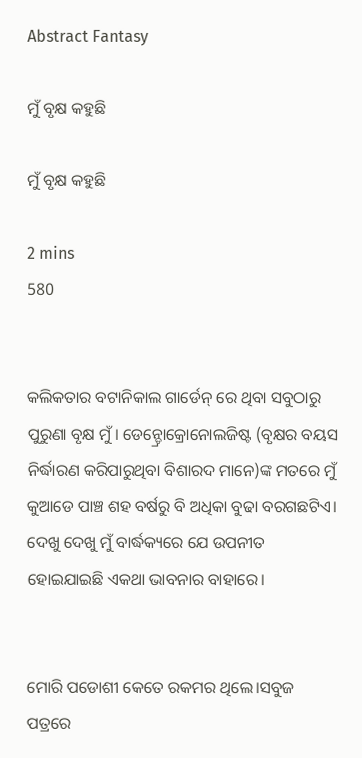Abstract Fantasy

ମୁଁ ବୃକ୍ଷ କହୁଛି

ମୁଁ ବୃକ୍ଷ କହୁଛି

2 mins
580


କଲିକତାର ବଟାନିକାଲ ଗାର୍ଡେନ୍ ରେ ଥିବା ସବୁଠାରୁ ପୁରୁଣା ବୃକ୍ଷ ମୁଁ। ଡେନ୍ଡ୍ରୋକ୍ରୋନୋଲଜିଷ୍ଟ (ବୃକ୍ଷର ବୟସ ନିର୍ଦ୍ଧାରଣ କରିପାରୁଥିବା ବିଶାରଦ ମାନେ)ଙ୍କ ମତରେ ମୁଁ କୁଆଡେ ପାଞ୍ଚ ଶହ ବର୍ଷରୁ ବି ଅଧିକା ବୁଢା ବରଗଛଟିଏ। ଦେଖୁ ଦେଖୁ ମୁଁ ବାର୍ଦ୍ଧକ୍ୟରେ ଯେ ଉପନୀତ ହୋଇଯାଇଛି ଏକଥା ଭାବନାର ବାହାରେ।


ମୋରି ପଡୋଶୀ କେତେ ରକମର ଥିଲେ।ସବୁଜ ପତ୍ରରେ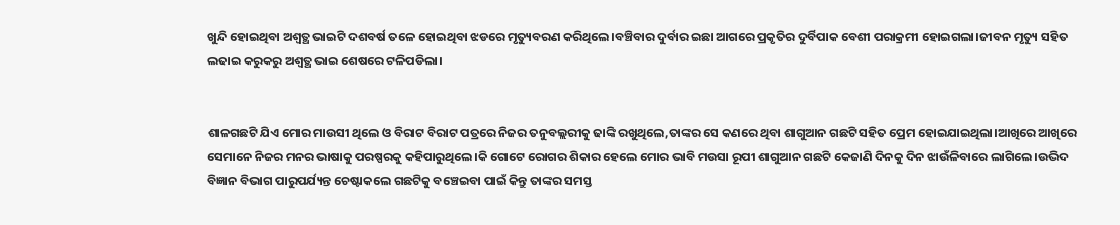ଖୁନ୍ଦି ହୋଇଥିବା ଅଶ୍ବତ୍ଥ ଭାଇଟି ଦଶବର୍ଷ ତଳେ ହୋଇଥିବା ଝଡରେ ମୃତ୍ୟୁବରଣ କରିଥିଲେ।ବଞ୍ଚିବାର ଦୁର୍ବାର ଇଛା ଆଗରେ ପ୍ରକୃତିର ଦୁର୍ବିପାକ ବେଶୀ ପରାକ୍ରମୀ ହୋଇଗଲା।ଜୀବନ ମୃତ୍ୟୁ ସହିତ ଲଢାଇ କରୁକରୁ ଅଶ୍ବତ୍ଥ ଭାଇ ଶେଷରେ ଟଳିପଡିଲା।


ଶାଳଗଛଟି ଯିଏ ମୋର ମାଉସୀ ଥିଲେ ଓ ବିରାଟ ବିରାଟ ପତ୍ରରେ ନିଜର ତନୁବଲ୍ଲରୀକୁ ଢାଙ୍କି ରଖୁଥିଲେ,ତାଙ୍କର ସେ କଣରେ ଥିବା ଶାଗୁଆନ ଗଛଟି ସହିତ ପ୍ରେମ ହୋଇଯାଇଥିଲା।ଆଖିରେ ଆଖିରେ ସେମାନେ ନିଜର ମନର ଭାଷାକୁ ପରଷ୍ପରକୁ କହିପାରୁଥିଲେ।କି ଗୋଟେ ରୋଗର ଶିକାର ହେଲେ ମୋର ଭାବି ମଉସା ରୂପୀ ଶାଗୁଆନ ଗଛଟି କେଜାଣି ଦିନକୁ ଦିନ ଝାଉଁଳିବାରେ ଲାଗିଲେ।ଉଦ୍ଭିଦ ବିଜ୍ଞାନ ବିଭାଗ ପାରୁପର୍ଯ୍ୟନ୍ତ ଚେଷ୍ଟାକଲେ ଗଛଟିକୁ ବଞ୍ଚେଇବା ପାଇଁ କିନ୍ତୁ ତାଙ୍କର ସମସ୍ତ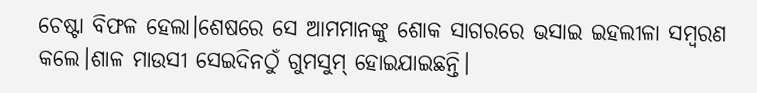ଚେଷ୍ଟା ବିଫଳ ହେଲା।ଶେଷରେ ସେ ଆମମାନଙ୍କୁ ଶୋକ ସାଗରରେ ଭସାଇ ଇହଲୀଳା ସମ୍ବରଣ କଲେ।ଶାଳ ମାଉସୀ ସେଇଦିନଠୁଁ ଗୁମସୁମ୍ ହୋଇଯାଇଛନ୍ତି।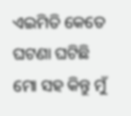ଏଇମିତି କେତେ ଘଟଣା ଘଟିଛି ମୋ ସହ କିନ୍ତୁ ମୁଁ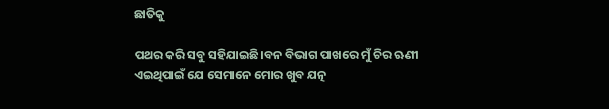ଛାତିକୁ

ପଥର କରି ସବୁ ସହିଯାଇଛି।ବନ ବିଭାଗ ପାଖରେ ମୁଁ ଚିର ଋଣୀ ଏଇଥିପାଇଁ ଯେ ସେମାନେ ମୋର ଖୁବ ଯତ୍ନ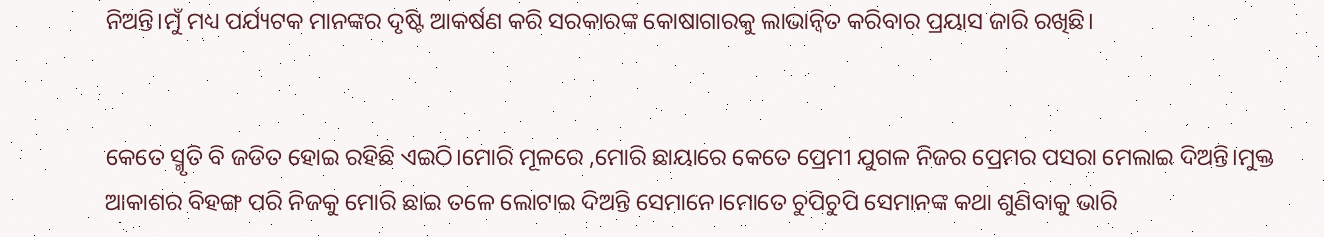ନିଅନ୍ତି।ମୁଁ ମଧ୍ୟ ପର୍ଯ୍ୟଟକ ମାନଙ୍କର ଦୃଷ୍ଟି ଆକର୍ଷଣ କରି ସରକାରଙ୍କ କୋଷାଗାରକୁ ଲାଭାନ୍ବିତ କରିବାର ପ୍ରୟାସ ଜାରି ରଖିଛି।


କେତେ ସ୍ମୃତି ବି ଜଡିତ ହୋଇ ରହିଛି ଏଇଠି।ମୋରି ମୂଳରେ ,ମୋରି ଛାୟାରେ କେତେ ପ୍ରେମୀ ଯୁଗଳ ନିଜର ପ୍ରେମର ପସରା ମେଲାଇ ଦିଅନ୍ତି।ମୁକ୍ତ ଆକାଶର ବିହଙ୍ଗ ପରି ନିଜକୁ ମୋରି ଛାଇ ତଳେ ଲୋଟାଇ ଦିଅନ୍ତି ସେମାନେ।ମୋତେ ଚୁପିଚୁପି ସେମାନଙ୍କ କଥା ଶୁଣିବାକୁ ଭାରି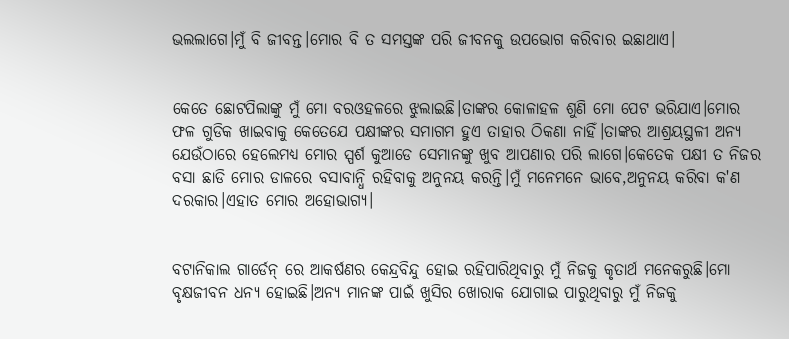ଭଲଲାଗେ।ମୁଁ ବି ଜୀବନ୍ତ।ମୋର ବି ତ ସମସ୍ତଙ୍କ ପରି ଜୀବନକୁ ଉପଭୋଗ କରିବାର ଇଛାଥାଏ।


କେତେ ଛୋଟପିଲାଙ୍କୁ ମୁଁ ମୋ ବରଓହଳରେ ଝୁଲାଇଛି।ତାଙ୍କର କୋଳାହଳ ଶୁଣି ମୋ ପେଟ ଭରିଯାଏ।ମୋର ଫଳ ଗୁଡିକ ଖାଇବାକୁ କେତେଯେ ପକ୍ଷୀଙ୍କର ସମାଗମ ହୁଏ ତାହାର ଠିକଣା ନାହିଁ।ତାଙ୍କର ଆଶ୍ରୟସ୍ଥଳୀ ଅନ୍ୟ ଯେଉଁଠାରେ ହେଲେମଧ୍ୟ ମୋର ସ୍ପର୍ଶ କୁଆଡେ ସେମାନଙ୍କୁ ଖୁବ ଆପଣାର ପରି ଲାଗେ।କେତେକ ପକ୍ଷୀ ତ ନିଜର ବସା ଛାଡି ମୋର ଡାଳରେ ବସାବାନ୍ଧି ରହିବାକୁ ଅନୁନୟ କରନ୍ତି।ମୁଁ ମନେମନେ ଭାବେ,ଅନୁନୟ କରିବା କ'ଣ ଦରକାର।ଏହାତ ମୋର ଅହୋଭାଗ୍ୟ।


ବଟାନିକାଲ ଗାର୍ଡେନ୍ ରେ ଆକର୍ଷଣର କେନ୍ଦ୍ରବିନ୍ଦୁ ହୋଇ ରହିପାରିଥିବାରୁ ମୁଁ ନିଜକୁ କୃତାର୍ଥ ମନେକରୁଛି।ମୋ ବୃକ୍ଷଜୀବନ ଧନ୍ୟ ହୋଇଛି।ଅନ୍ୟ ମାନଙ୍କ ପାଇଁ ଖୁସିର ଖୋରାକ ଯୋଗାଇ ପାରୁଥିବାରୁ ମୁଁ ନିଜକୁ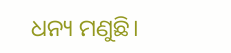ଧନ୍ୟ ମଣୁଛି।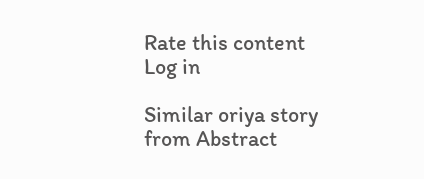Rate this content
Log in

Similar oriya story from Abstract